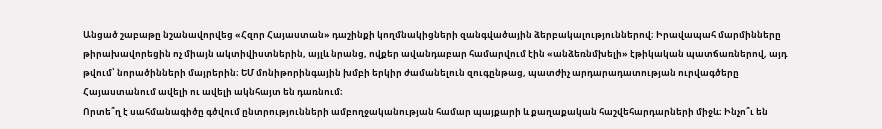Անցած շաբաթը նշանավորվեց «Հզոր Հայաստան» դաշինքի կողմնակիցների զանգվածային ձերբակալություններով։ Իրավապահ մարմինները թիրախավորեցին ոչ միայն ակտիվիստներին, այլև նրանց, ովքեր ավանդաբար համարվում էին «անձեռնմխելի» էթիկական պատճառներով, այդ թվում՝ նորածինների մայրերին։ ԵՄ մոնիթորինգային խմբի երկիր ժամանելուն զուգընթաց, պատժիչ արդարադատության ուրվագծերը Հայաստանում ավելի ու ավելի ակնհայտ են դառնում։
Որտե՞ղ է սահմանագիծը գծվում ընտրությունների ամբողջականության համար պայքարի և քաղաքական հաշվեհարդարների միջև։ Ինչո՞ւ են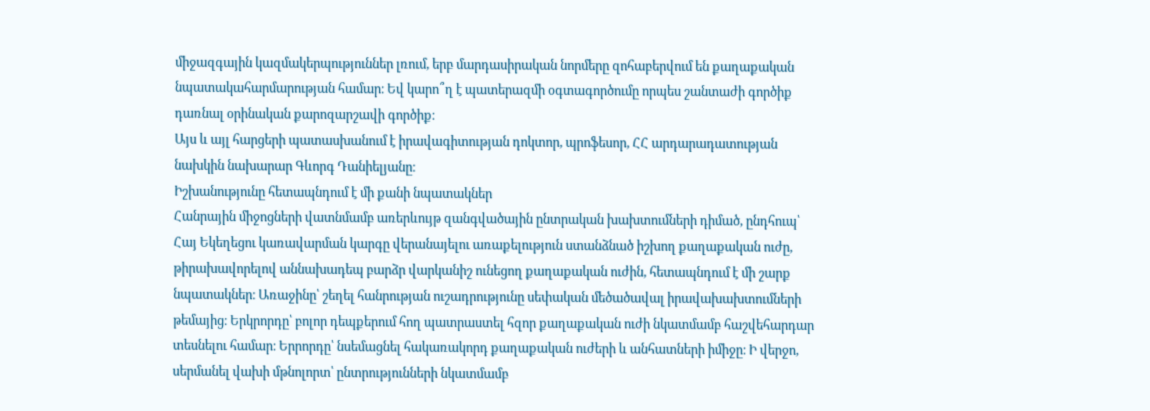միջազգային կազմակերպություններ լռում, երբ մարդասիրական նորմերը զոհաբերվում են քաղաքական նպատակահարմարության համար։ Եվ կարո՞ղ է պատերազմի օգտագործումը որպես շանտաժի գործիք դառնալ օրինական քարոզարշավի գործիք։
Այս և այլ հարցերի պատասխանում է իրավագիտության դոկտոր, պրոֆեսոր, ՀՀ արդարադատության նախկին նախարար Գևորգ Դանիելյանը։
Իշխանությունը հետապնդում է մի քանի նպատակներ
Հանրային միջոցների վատնմամբ առերևույթ զանգվածային ընտրական խախտումների դիմած, ընդհուպ՝ Հայ Եկեղեցու կառավարման կարգը վերանայելու առաքելություն ստանձնած իշխող քաղաքական ուժը, թիրախավորելով աննախադեպ բարձր վարկանիշ ունեցող քաղաքական ուժին, հետապնդում է մի շարք նպատակներ։ Առաջինը՝ շեղել հանրության ուշադրությունը սեփական մեծածավալ իրավախախտումների թեմայից։ Երկրորդը՝ բոլոր դեպքերում հող պատրաստել հզոր քաղաքական ուժի նկատմամբ հաշվեհարդար տեսնելու համար։ Երրորդը՝ նսեմացնել հակառակորդ քաղաքական ուժերի և անհատների իմիջը։ Ի վերջո, սերմանել վախի մթնոլորտ՝ ընտրությունների նկատմամբ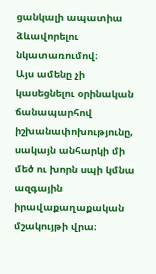ցանկալի ապատիա ձևավորելու նկատառումով։
Այս ամենը չի կասեցնելու օրինական ճանապարհով իշխանափոխությունը, սակայն անհարկի մի մեծ ու խորն սպի կմնա ազգային իրավաքաղաքական մշակույթի վրա։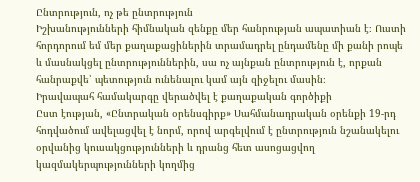Ընտրություն, ոչ թե ընտրություն
Իշխանությունների հիմնական զենքը մեր հանրության ապատիան է։ Ուստի հորդորում եմ մեր քաղաքացիներին տրամադրել ընդամենը մի քանի րոպե և մասնակցել ընտրություններին, սա ոչ այնքան ընտրություն է, որքան հանրաքվե՝ պետություն ունենալու կամ այն զիջելու մասին։
Իրավապահ համակարգը վերածվել է քաղաքական գործիքի
Ըստ էության, «Ընտրական օրենսգիրք» Սահմանադրական օրենքի 19-րդ հոդվածում ավելացվել է նորմ, որով արգելվում է ընտրություն նշանակելու օրվանից կուսակցությունների և դրանց հետ ասոցացվող կազմակերպությունների կողմից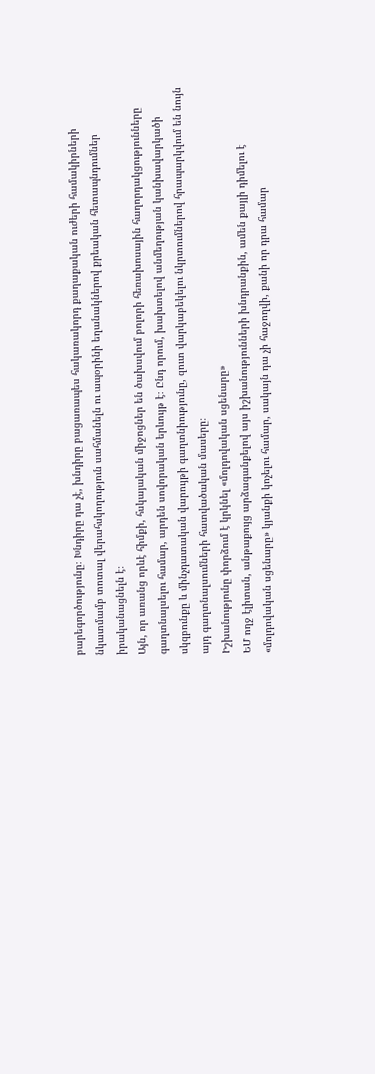բարեգործությունը։ Խնդիրը դա չէ, խնդիրը բացառապես հակառակորդ քաղաքական ուժերի համակիրների նկատմամբ տոտալ վերահսկողություն սահմանելն ու ապօրինի եղանակներով քրեական հետապնդումներ իրականացնելն է։
Այն, որ առանց որևէ հիմքի, հսկայական միջոցներ են ծախսվում բոլորի հեռախոսային հաղորդակցությունները գաղտնալսելու համար, արդեն սովորական երևույթ է։ Ընդ որում, խախտելով անմեղության կանխավարկածի սկզբունքը և մինչդատական վարույթի գաղտնիությունը, զուտ վարկաբեկելու նկրտումներով հրապարկվում են նույն այդ գաղտնալսումների հատվածական մասերը։
Իշխանությունը փորձում է կրկնել «մոլդովական սցենարը»
ԵՄ ողջ էլիտան, անթաքույց արձագանքելով այս իշխանությունների խնդրանքին, ամեն քայլի դիմելու է «մոլդովական սցենարը» կյանքի կոչելու համար, սակայն դա չի հաջողվի, քանի որ դրա համար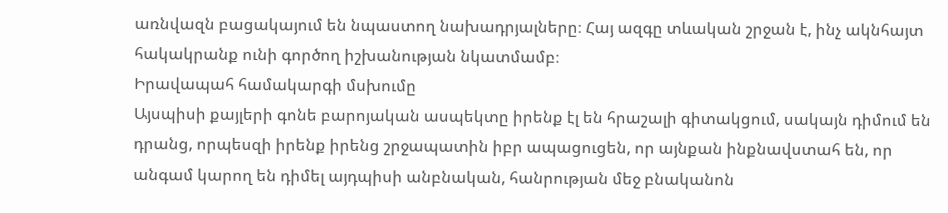առնվազն բացակայում են նպաստող նախադրյալները։ Հայ ազգը տևական շրջան է, ինչ ակնհայտ հակակրանք ունի գործող իշխանության նկատմամբ։
Իրավապահ համակարգի մսխումը
Այսպիսի քայլերի գոնե բարոյական ասպեկտը իրենք էլ են հրաշալի գիտակցում, սակայն դիմում են դրանց, որպեսզի իրենք իրենց շրջապատին իբր ապացուցեն, որ այնքան ինքնավստահ են, որ անգամ կարող են դիմել այդպիսի անբնական, հանրության մեջ բնականոն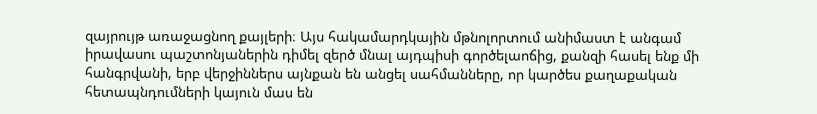զայրույթ առաջացնող քայլերի։ Այս հակամարդկային մթնոլորտում անիմաստ է անգամ իրավասու պաշտոնյաներին դիմել զերծ մնալ այդպիսի գործելաոճից, քանզի հասել ենք մի հանգրվանի, երբ վերջիններս այնքան են անցել սահմանները, որ կարծես քաղաքական հետապնդումների կայուն մաս են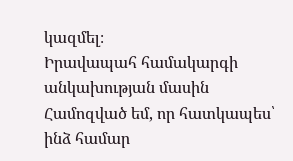կազմել։
Իրավապահ համակարգի անկախության մասին
Համոզված եմ, որ հատկապես՝ ինձ համար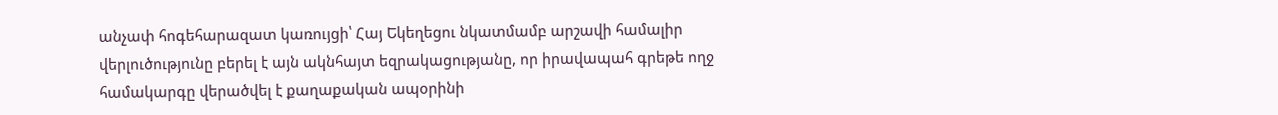անչափ հոգեհարազատ կառույցի՝ Հայ Եկեղեցու նկատմամբ արշավի համալիր վերլուծությունը բերել է այն ակնհայտ եզրակացությանը, որ իրավապահ գրեթե ողջ համակարգը վերածվել է քաղաքական ապօրինի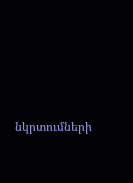նկրտումների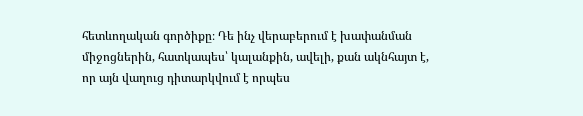հետևողական գործիքը։ Դե ինչ վերաբերում է խափանման միջոցներին, հատկապես՝ կալանքին, ավելի, քան ակնհայտ է, որ այն վաղուց դիտարկվում է որպես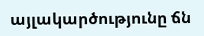այլակարծությունը ճն